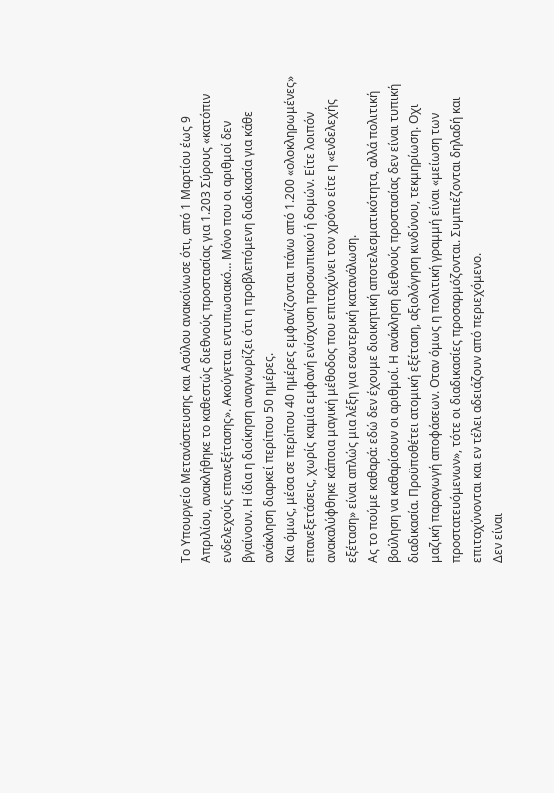Το Υπουργείο Μετανάστευσης και Ασύλου ανακοίνωσε ότι, από 1 Μαρτίου έως 9 Απριλίου, ανακλήθηκε το καθεστώς διεθνούς προστασίας για 1.203 Σύρους «κατόπιν ενδελεχούς επανεξέτασης». Ακούγεται εντυπωσιακό… Μόνο που οι αριθμοί δεν βγαίνουν. Η ίδια η διοίκηση αναγνωρίζει ότι η προβλεπόμενη διαδικασία για κάθε ανάκληση διαρκεί περίπου 50 ημέρες.
Και όμως, μέσα σε περίπου 40 ημέρες εμφανίζονται πάνω από 1.200 «ολοκληρωμένες» επανεξετάσεις, χωρίς καμία εμφανή ενίσχυση προσωπικού ή δομών. Είτε λοιπόν ανακαλύφθηκε κάποια μαγική μέθοδος που επιταχύνει τον χρόνο είτε η «ενδελεχής εξέταση» είναι απλώς μια λέξη για εσωτερική κατανάλωση.
Ας το πούμε καθαρά: εδώ δεν έχουμε διοικητική αποτελεσματικότητα, αλλά πολιτική βούληση να καθαρίσουν οι αριθμοί. Η ανάκληση διεθνούς προστασίας δεν είναι τυπική διαδικασία. Προϋποθέτει ατομική εξέταση, αξιολόγηση κινδύνου, τεκμηρίωση. Oχι μαζική παραγωγή αποφάσεων. Οταν όμως η πολιτική γραμμή είναι «μείωση των προστατευόμενων», τότε οι διαδικασίες προσαρμόζονται. Συμπιέζονται δηλαδή και επιταχύνονται και εν τέλει αδειάζουν από περιεχόμενο.
Δεν είναι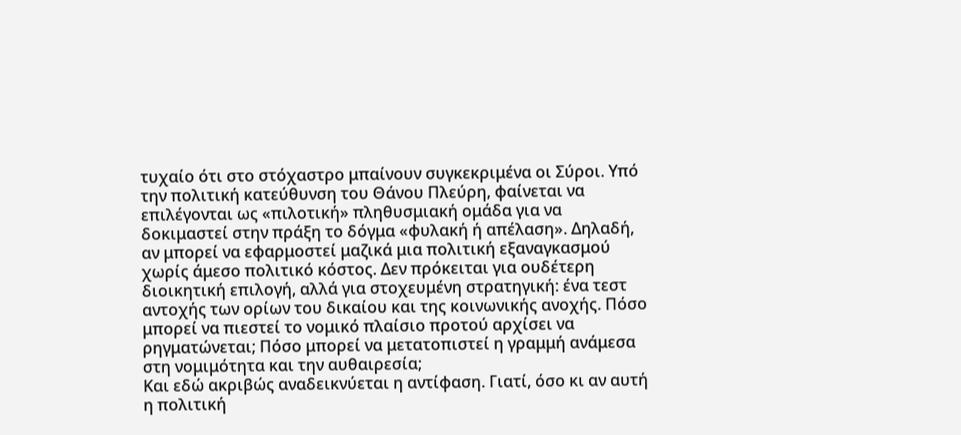τυχαίο ότι στο στόχαστρο μπαίνουν συγκεκριμένα οι Σύροι. Υπό την πολιτική κατεύθυνση του Θάνου Πλεύρη, φαίνεται να επιλέγονται ως «πιλοτική» πληθυσμιακή ομάδα για να δοκιμαστεί στην πράξη το δόγμα «φυλακή ή απέλαση». Δηλαδή, αν μπορεί να εφαρμοστεί μαζικά μια πολιτική εξαναγκασμού χωρίς άμεσο πολιτικό κόστος. Δεν πρόκειται για ουδέτερη διοικητική επιλογή, αλλά για στοχευμένη στρατηγική: ένα τεστ αντοχής των ορίων του δικαίου και της κοινωνικής ανοχής. Πόσο μπορεί να πιεστεί το νομικό πλαίσιο προτού αρχίσει να ρηγματώνεται; Πόσο μπορεί να μετατοπιστεί η γραμμή ανάμεσα στη νομιμότητα και την αυθαιρεσία;
Και εδώ ακριβώς αναδεικνύεται η αντίφαση. Γιατί, όσο κι αν αυτή η πολιτική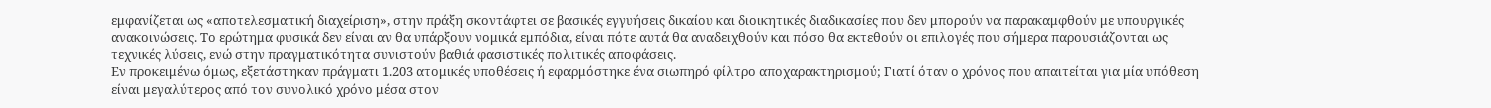εμφανίζεται ως «αποτελεσματική διαχείριση», στην πράξη σκοντάφτει σε βασικές εγγυήσεις δικαίου και διοικητικές διαδικασίες που δεν μπορούν να παρακαμφθούν με υπουργικές ανακοινώσεις. Το ερώτημα φυσικά δεν είναι αν θα υπάρξουν νομικά εμπόδια, είναι πότε αυτά θα αναδειχθούν και πόσο θα εκτεθούν οι επιλογές που σήμερα παρουσιάζονται ως τεχνικές λύσεις, ενώ στην πραγματικότητα συνιστούν βαθιά φασιστικές πολιτικές αποφάσεις.
Εν προκειμένω όμως, εξετάστηκαν πράγματι 1.203 ατομικές υποθέσεις ή εφαρμόστηκε ένα σιωπηρό φίλτρο αποχαρακτηρισμού; Γιατί όταν ο χρόνος που απαιτείται για μία υπόθεση είναι μεγαλύτερος από τον συνολικό χρόνο μέσα στον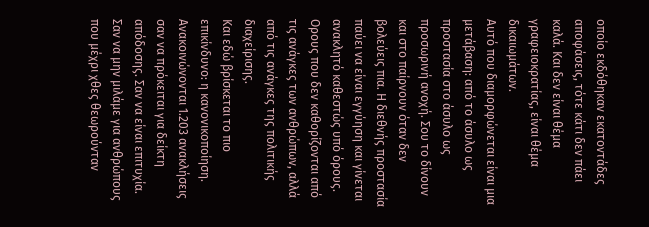οποίο εκδόθηκαν εκατοντάδες αποφάσεις, τότε κάτι δεν πάει καλά. Και δεν είναι θέμα γραφειοκρατίας, είναι θέμα δικαιωμάτων.
Αυτό που διαμορφώνεται είναι μια μετάβαση: από το άσυλο ως προστασία στο άσυλο ως προσωρινή ανοχή. Σου το δίνουν και στο παίρνουν όταν δεν βολεύεις πια. Η διεθνής προστασία παύει να είναι εγγύηση και γίνεται ανακλητό καθεστώς υπό όρους. Ορους που δεν καθορίζονται από τις ανάγκες των ανθρώπων, αλλά από τις ανάγκες της πολιτικής διαχείρισης.
Και εδώ βρίσκεται το πιο επικίνδυνο: η κανονικοποίηση. Ανακοινώνονται 1.203 ανακλήσεις σαν να πρόκειται για δείκτη απόδοσης. Σαν να είναι επιτυχία. Σαν να μην μιλάμε για ανθρώπους που μέχρι χθες θεωρούνταν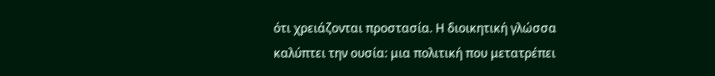ότι χρειάζονται προστασία. Η διοικητική γλώσσα καλύπτει την ουσία: μια πολιτική που μετατρέπει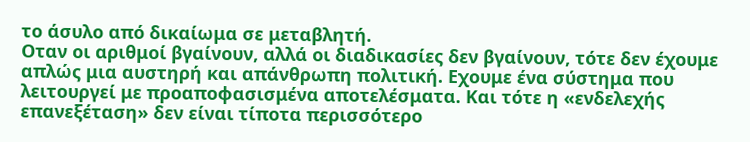το άσυλο από δικαίωμα σε μεταβλητή.
Οταν οι αριθμοί βγαίνουν, αλλά οι διαδικασίες δεν βγαίνουν, τότε δεν έχουμε απλώς μια αυστηρή και απάνθρωπη πολιτική. Εχουμε ένα σύστημα που λειτουργεί με προαποφασισμένα αποτελέσματα. Και τότε η «ενδελεχής επανεξέταση» δεν είναι τίποτα περισσότερο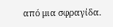από μια σφραγίδα.